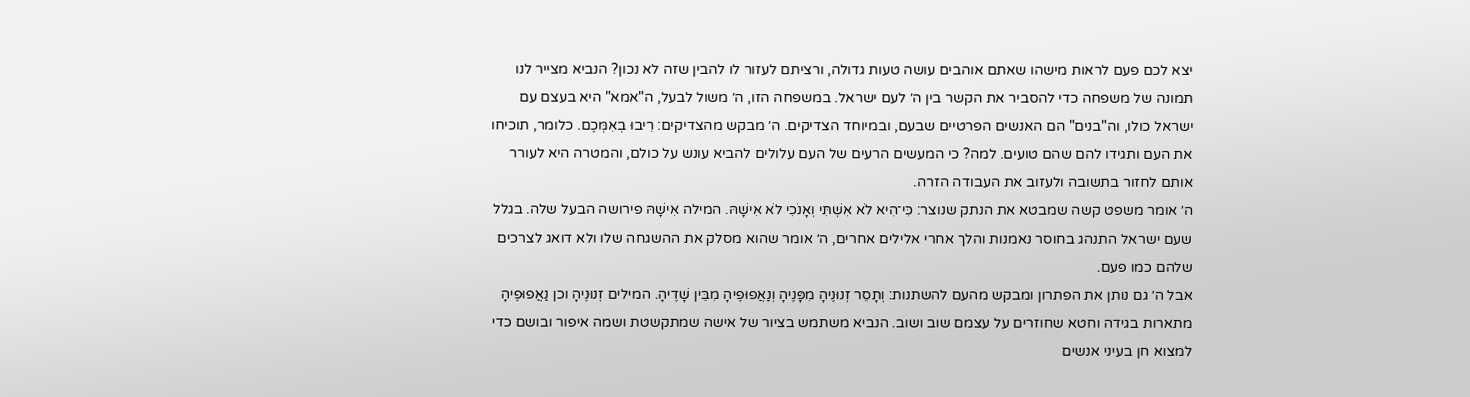יצא לכם פעם לראות מישהו שאתם אוהבים עושה טעות גדולה, ורציתם לעזור לו להבין שזה לא נכון? הנביא מצייר לנו תמונה של משפחה כדי להסביר את הקשר בין ה׳ לעם ישראל. במשפחה הזו, ה׳ משול לבעל, ה"אמא" היא בעצם עם ישראל כולו, וה"בנים" הם האנשים הפרטיים שבעם, ובמיוחד הצדיקים. ה׳ מבקש מהצדיקים: רִיבוּ בְאִמְּכֶם. כלומר, תוכיחו את העם ותגידו להם שהם טועים. למה? כי המעשים הרעים של העם עלולים להביא עונש על כולם, והמטרה היא לעורר אותם לחזור בתשובה ולעזוב את העבודה הזרה.
ה׳ אומר משפט קשה שמבטא את הנתק שנוצר: כִּי־הִיא לֹא אִשְׁתִּי וְאָנֹכִי לֹא אִישָׁהּ. המילה אִישָׁהּ פירושה הבעל שלה. בגלל שעם ישראל התנהג בחוסר נאמנות והלך אחרי אלילים אחרים, ה׳ אומר שהוא מסלק את ההשגחה שלו ולא דואג לצרכים שלהם כמו פעם.
אבל ה׳ גם נותן את הפתרון ומבקש מהעם להשתנות: וְתָסֵר זְנוּנֶיהָ מִפָּנֶיהָ וְנַאֲפוּפֶיהָ מִבֵּין שָׁדֶיהָ. המילים זְנוּנֶיהָ וכן נַאֲפוּפֶיהָ מתארות בגידה וחטא שחוזרים על עצמם שוב ושוב. הנביא משתמש בציור של אישה שמתקשטת ושמה איפור ובושם כדי למצוא חן בעיני אנשים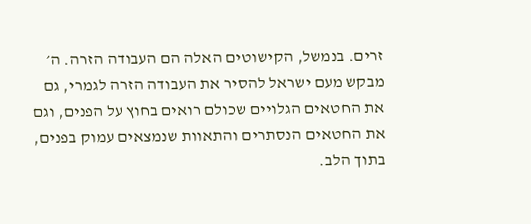זרים. בנמשל, הקישוטים האלה הם העבודה הזרה. ה׳ מבקש מעם ישראל להסיר את העבודה הזרה לגמרי, גם את החטאים הגלויים שכולם רואים בחוץ על הפנים, וגם את החטאים הנסתרים והתאוות שנמצאים עמוק בפנים, בתוך הלב.